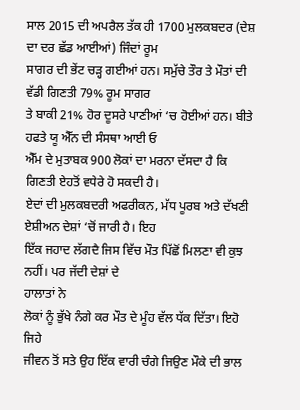ਸਾਲ 2015 ਦੀ ਅਪਰੈਲ ਤੱਕ ਹੀ 1700 ਮੁਲਕਬਦਰ (ਦੇਸ਼ ਦਾ ਦਰ ਛੱਡ ਆਈਆਂ) ਜਿੰਦਾਂ ਰੂਮ
ਸਾਗਰ ਦੀ ਭੇਂਟ ਚੜ੍ਹ ਗਈਆਂ ਹਨ। ਸਮੁੱਚੇ ਤੌਰ ਤੇ ਮੌਤਾਂ ਦੀ ਵੱਡੀ ਗਿਣਤੀ 79% ਰੂਮ ਸਾਗਰ
ਤੇ ਬਾਕੀ 21% ਹੋਰ ਦੂਸਰੇ ਪਾਣੀਆਂ ‘ਚ ਹੋਈਆਂ ਹਨ। ਬੀਤੇ ਹਫਤੇ ਯੂ ਐੱਨ ਦੀ ਸੰਸਥਾ ਆਈ ਓ
ਐੱਮ ਦੇ ਮੁਤਾਬਕ 900 ਲੋਕਾਂ ਦਾ ਮਰਨਾ ਦੱਸਦਾ ਹੈ ਕਿ ਗਿਣਤੀ ਏਹਤੋਂ ਵਧੇਰੇ ਹੋ ਸਕਦੀ ਹੈ।
ਏਦਾਂ ਦੀ ਮੁਲਕਬਦਰੀ ਅਫਰੀਕਨ, ਮੱਧ ਪੂਰਬ ਅਤੇ ਦੱਖਣੀ ਏਸ਼ੀਅਨ ਦੇਸ਼ਾਂ ‘ਚੋਂ ਜਾਰੀ ਹੈ। ਇਹ
ਇੱਕ ਜਹਾਦ ਲੱਗਦੈ ਜਿਸ ਵਿੱਚ ਮੌਤ ਪਿੱਛੋਂ ਮਿਲਣਾ ਵੀ ਕੁਝ ਨਹੀਂ। ਪਰ ਜੱਦੀ ਦੇਸ਼ਾਂ ਦੇ
ਹਾਲਾਤਾਂ ਨੇ
ਲੋਕਾਂ ਨੂੰ ਭੁੱਖੇ ਨੰਗੇ ਕਰ ਮੌਤ ਦੇ ਮੂੰਹ ਵੱਲ ਧੱਕ ਦਿੱਤਾ। ਇਹੋ ਜਿਹੇ
ਜੀਵਨ ਤੋਂ ਸਤੇ ਉਹ ਇੱਕ ਵਾਰੀ ਚੰਗੇ ਜਿਉਣ ਮੌਕੇ ਦੀ ਭਾਲ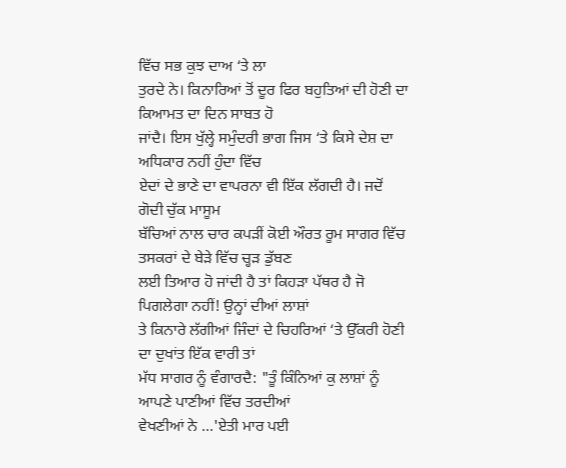ਵਿੱਚ ਸਭ ਕੁਝ ਦਾਅ ‘ਤੇ ਲਾ
ਤੁਰਦੇ ਨੇ। ਕਿਨਾਰਿਆਂ ਤੋਂ ਦੂਰ ਫਿਰ ਬਹੁਤਿਆਂ ਦੀ ਹੋਣੀ ਦਾ ਕਿਆਮਤ ਦਾ ਦਿਨ ਸਾਬਤ ਹੋ
ਜਾਂਦੈ। ਇਸ ਖੁੱਲ੍ਹੇ ਸਮੁੰਦਰੀ ਭਾਗ ਜਿਸ ‘ਤੇ ਕਿਸੇ ਦੇਸ਼ ਦਾ ਅਧਿਕਾਰ ਨਹੀਂ ਹੁੰਦਾ ਵਿੱਚ
ਏਦਾਂ ਦੇ ਭਾਣੇ ਦਾ ਵਾਪਰਨਾ ਵੀ ਇੱਕ ਲੱਗਦੀ ਹੈ। ਜਦੋਂ ਗੋਦੀ ਚੁੱਕ ਮਾਸੂਮ
ਬੱਚਿਆਂ ਨਾਲ ਚਾਰ ਕਪੜੀਂ ਕੋਈ ਔਰਤ ਰੂਮ ਸਾਗਰ ਵਿੱਚ ਤਸਕਰਾਂ ਦੇ ਬੇੜੇ ਵਿੱਚ ਚ੍ਹੜ ਡੁੱਬਣ
ਲਈ ਤਿਆਰ ਹੋ ਜਾਂਦੀ ਹੈ ਤਾਂ ਕਿਹੜਾ ਪੱਥਰ ਹੈ ਜੋ ਪਿਗਲੇਗਾ ਨਹੀਂ! ਉਨ੍ਹਾਂ ਦੀਆਂ ਲਾਸ਼ਾਂ
ਤੇ ਕਿਨਾਰੇ ਲੱਗੀਆਂ ਜਿੰਦਾਂ ਦੇ ਚਿਹਰਿਆਂ ‘ਤੇ ਉੱਕਰੀ ਹੋਣੀ ਦਾ ਦੁਖਾਂਤ ਇੱਕ ਵਾਰੀ ਤਾਂ
ਮੱਧ ਸਾਗਰ ਨੂੰ ਵੰਗਾਰਦੈ: "ਤੂੰ ਕਿੰਨਿਆਂ ਕੁ ਲਾਸ਼ਾਂ ਨੂੰ ਆਪਣੇ ਪਾਣੀਆਂ ਵਿੱਚ ਤਰਦੀਆਂ
ਵੇਖਣੀਆਂ ਨੇ ...'ਏਤੀ ਮਾਰ ਪਈ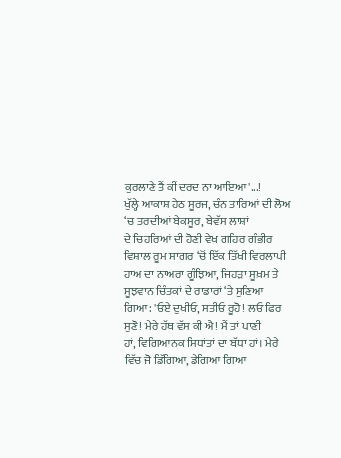ਕੁਰਲਾਣੇ ਤੈਂ ਕੀਂ ਦਰਦ ਨਾ ਆਇਆ'...!
ਖੁੱਲ੍ਹੇ ਆਕਾਸ਼ ਹੇਠ ਸੂਰਜ, ਚੰਨ ਤਾਰਿਆਂ ਦੀ ਲੋਅ ‘ਚ ਤਰਦੀਆਂ ਬੇਕਸੂਰ, ਬੇਵੱਸ ਲਾਸ਼ਾਂ
ਦੇ ਚਿਹਰਿਆਂ ਦੀ ਹੋਣੀ ਵੇਖ ਗਹਿਰ ਗੰਭੀਰ ਵਿਸ਼ਾਲ ਰੂਮ ਸਾਗਰ ‘ਚੋਂ ਇੱਕ ਤਿੱਖੀ ਵਿਰਲਾਪੀ
ਹਾਅ ਦਾ ਨਾਅਰਾ ਗੂੰਝਿਆ, ਜਿਹੜਾ ਸੂਖ਼ਮ ਤੇ ਸੂਝਵਾਨ ਚਿੰਤਕਾਂ ਦੇ ਰਾਡਾਰਾਂ ‘ਤੇ ਸੁਣਿਆ
ਗਿਆ: 'ਓਏ ਦੁਖੀਓ, ਸਤੀਓ ਰੂਹੋ! ਲਓ ਫਿਰ ਸੁਣੋ! ਮੇਰੇ ਹੱਥ ਵੱਸ ਕੀ ਐ! ਮੈਂ ਤਾਂ ਪਾਣੀ
ਹਾਂ, ਵਿਗਿਆਨਕ ਸਿਧਾਂਤਾਂ ਦਾ ਬੱਧਾ ਹਾਂ। ਮੇਰੇ ਵਿੱਚ ਜੋ ਡਿੱਗਿਆ, ਡੇਗਿਆ ਗਿਆ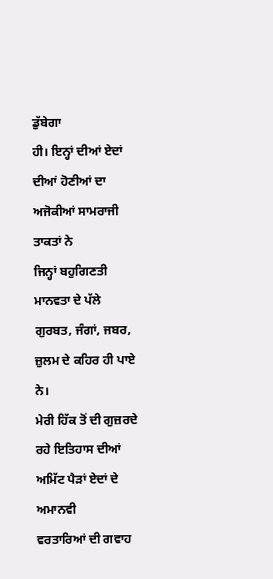ਡੁੱਬੇਗਾ
ਹੀ। ਇਨ੍ਹਾਂ ਦੀਆਂ ਏਦਾਂ ਦੀਆਂ ਹੋਣੀਆਂ ਦਾ ਅਜੋਕੀਆਂ ਸਾਮਰਾਜੀ ਤਾਕਤਾਂ ਨੇ
ਜਿਨ੍ਹਾਂ ਬਹੁਗਿਣਤੀ ਮਾਨਵਤਾ ਦੇ ਪੱਲੇ ਗੁਰਬਤ, ਜੰਗਾਂ, ਜਬਰ, ਜ਼ੁਲਮ ਦੇ ਕਹਿਰ ਹੀ ਪਾਏ ਨੇ।
ਮੇਰੀ ਹਿੱਕ ਤੋਂ ਦੀ ਗੁਜ਼ਰਦੇ ਰਹੇ ਇਤਿਹਾਸ ਦੀਆਂ ਅਮਿੱਟ ਪੈੜਾਂ ਏਦਾਂ ਦੇ ਅਮਾਨਵੀ
ਵਰਤਾਰਿਆਂ ਦੀ ਗਵਾਹ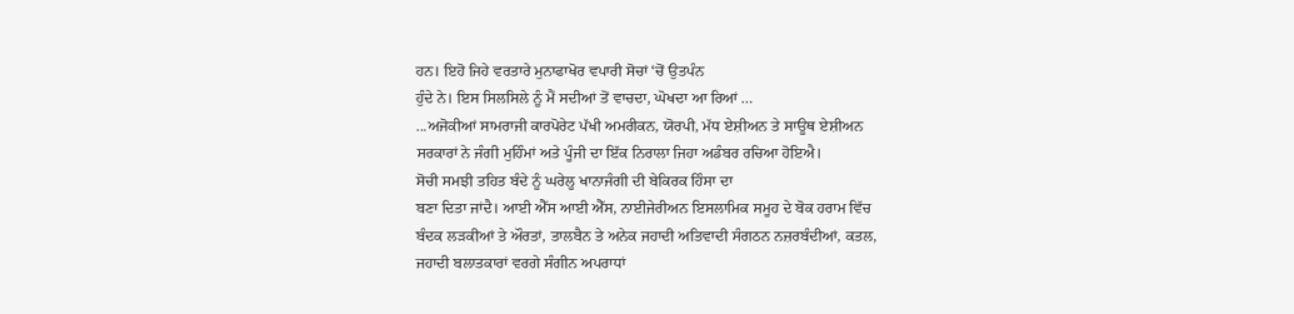ਹਨ। ਇਹੋ ਜਿਹੇ ਵਰਤਾਰੇ ਮੁਨਾਫਾਖੋਰ ਵਪਾਰੀ ਸੋਚਾਂ ‘ਚੋਂ ਉਤਪੰਨ
ਹੁੰਦੇ ਨੇ। ਇਸ ਸਿਲਸਿਲੇ ਨੂੰ ਮੈਂ ਸਦੀਆਂ ਤੋਂ ਵਾਚਦਾ, ਘੋਖਦਾ ਆ ਰਿਆਂ ...
...ਅਜੋਕੀਆਂ ਸਾਮਰਾਜੀ ਕਾਰਪੋਰੇਟ ਪੱਖੀ ਅਮਰੀਕਨ, ਯੋਰਪੀ, ਮੱਧ ਏਸ਼ੀਅਨ ਤੇ ਸਾਊਥ ਏਸ਼ੀਅਨ
ਸਰਕਾਰਾਂ ਨੇ ਜੰਗੀ ਮੁਹਿੰਮਾਂ ਅਤੇ ਪੂੰਜੀ ਦਾ ਇੱਕ ਨਿਰਾਲਾ ਜਿਹਾ ਅਡੰਬਰ ਰਚਿਆ ਹੋਇਐ।
ਸੋਚੀ ਸਮਝੀ ਤਹਿਤ ਬੰਦੇ ਨੂੰ ਘਰੇਲੂ ਖਾਨਾਜੰਗੀ ਦੀ ਬੇਕਿਰਕ ਹਿੰਸਾ ਦਾ
ਬਣਾ ਦਿਤਾ ਜਾਂਦੈ। ਆਈ ਐੱਸ ਆਈ ਐੱਸ, ਨਾਈਜੇਰੀਅਨ ਇਸਲਾਮਿਕ ਸਮੂਹ ਦੇ ਬੋਕ ਹਰਾਮ ਵਿੱਚ
ਬੰਦਕ ਲੜਕੀਆਂ ਤੇ ਔਰਤਾਂ, ਤਾਲਬੈਨ ਤੇ ਅਨੇਕ ਜਹਾਦੀ ਅਤਿਵਾਦੀ ਸੰਗਠਨ ਨਜ਼ਰਬੰਦੀਆਂ, ਕਤਲ,
ਜਹਾਦੀ ਬਲਾਤਕਾਰਾਂ ਵਰਗੇ ਸੰਗੀਨ ਅਪਰਾਧਾਂ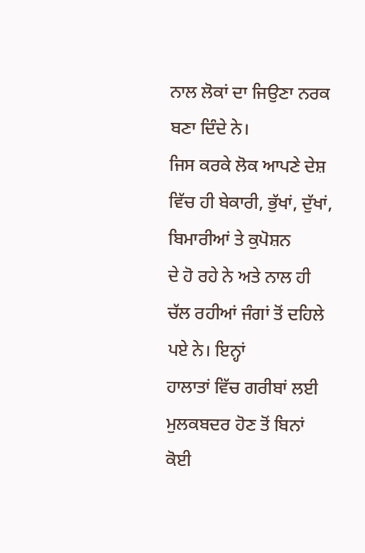ਨਾਲ ਲੋਕਾਂ ਦਾ ਜਿਉਣਾ ਨਰਕ ਬਣਾ ਦਿੰਦੇ ਨੇ।
ਜਿਸ ਕਰਕੇ ਲੋਕ ਆਪਣੇ ਦੇਸ਼ ਵਿੱਚ ਹੀ ਬੇਕਾਰੀ, ਭੁੱਖਾਂ, ਦੁੱਖਾਂ, ਬਿਮਾਰੀਆਂ ਤੇ ਕੁਪੋਸ਼ਨ
ਦੇ ਹੋ ਰਹੇ ਨੇ ਅਤੇ ਨਾਲ ਹੀ ਚੱਲ ਰਹੀਆਂ ਜੰਗਾਂ ਤੋਂ ਦਹਿਲੇ ਪਏ ਨੇ। ਇਨ੍ਹਾਂ
ਹਾਲਾਤਾਂ ਵਿੱਚ ਗਰੀਬਾਂ ਲਈ ਮੁਲਕਬਦਰ ਹੋਣ ਤੋਂ ਬਿਨਾਂ ਕੋਈ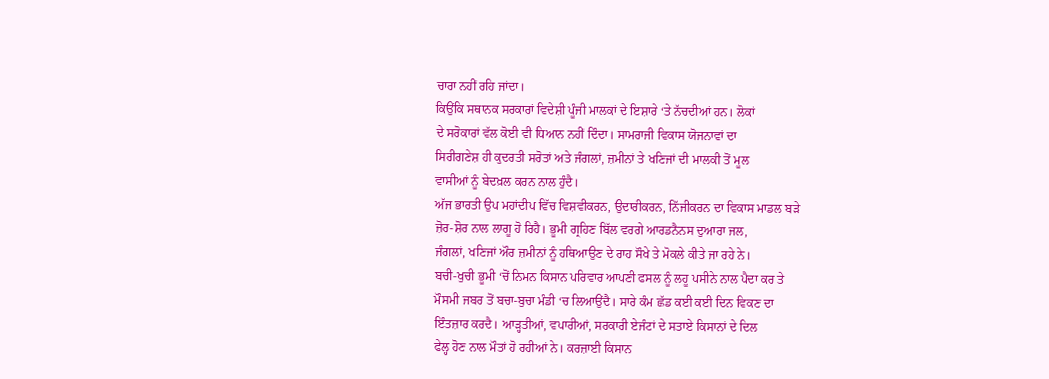ਚਾਰਾ ਨਹੀਂ ਰਹਿ ਜਾਂਦਾ।
ਕਿਉਂਕਿ ਸਥਾਨਕ ਸਰਕਾਰਾਂ ਵਿਦੇਸ਼ੀ ਪੂੰਜੀ ਮਾਲਕਾਂ ਦੇ ਇਸ਼ਾਰੇ ‘ਤੇ ਨੱਚਦੀਆਂ ਹਨ। ਲੋਕਾਂ
ਦੇ ਸਰੋਕਾਰਾਂ ਵੱਲ ਕੋਈ ਵੀ ਧਿਆਨ ਨਹੀਂ ਦਿੰਦਾ। ਸਾਮਰਾਜੀ ਵਿਕਾਸ ਯੋਜਨਾਵਾਂ ਦਾ
ਸਿਰੀਗਣੇਸ਼ ਹੀ ਕੁਦਰਤੀ ਸਰੋਤਾਂ ਅਤੇ ਜੰਗਲਾਂ, ਜ਼ਮੀਨਾਂ ਤੇ ਖਣਿਜਾਂ ਦੀ ਮਾਲਕੀ ਤੋਂ ਮੂਲ
ਵਾਸੀਆਂ ਨੂੰ ਬੇਦਖ਼ਲ ਕਰਨ ਨਾਲ ਹੁੰਦੈ।
ਅੱਜ ਭਾਰਤੀ ਉਪ ਮਹਾਂਦੀਪ ਵਿੱਚ ਵਿਸ਼ਵੀਕਰਨ, ਉਦਾਰੀਕਰਨ, ਨਿੱਜੀਕਰਨ ਦਾ ਵਿਕਾਸ ਮਾਡਲ ਬੜੇ
ਜ਼ੋਰ-ਸ਼ੋਰ ਨਾਲ ਲਾਗੂ ਹੋ ਰਿਹੈ। ਭੂਮੀ ਗ੍ਰਹਿਣ ਬਿੱਲ ਵਰਗੇ ਆਰਡਨੈਨਸ ਦੁਆਰਾ ਜਲ,
ਜੰਗਲਾਂ, ਖਣਿਜਾਂ ਔਰ ਜ਼ਮੀਨਾਂ ਨੂੰ ਹਥਿਆਉਣ ਦੇ ਰਾਹ ਸੌਖੇ ਤੇ ਮੋਕਲੇ ਕੀਤੇ ਜਾ ਰਹੇ ਨੇ।
ਬਚੀ-ਖੁਚੀ ਭੂਮੀ ‘ਚੋਂ ਨਿਮਨ ਕਿਸਾਨ ਪਰਿਵਾਰ ਆਪਣੀ ਫਸਲ ਨੂੰ ਲਹੂ ਪਸੀਨੇ ਨਾਲ ਪੈਦਾ ਕਰ ਤੇ
ਮੌਸਮੀ ਜਬਰ ਤੋਂ ਬਚਾ-ਬੁਚਾ ਮੰਡੀ ‘ਚ ਲਿਆਉਂਦੈ। ਸਾਰੇ ਕੰਮ ਛੱਡ ਕਈ ਕਈ ਦਿਨ ਵਿਕਣ ਦਾ
ਇੰਤਜ਼ਾਰ ਕਰਦੈ। ਆੜ੍ਹਤੀਆਂ, ਵਪਾਰੀਆਂ, ਸਰਕਾਰੀ ਏਜੰਟਾਂ ਦੇ ਸਤਾਏ ਕਿਸਾਨਾਂ ਦੇ ਦਿਲ
ਫੇਲ੍ਹ ਹੋਣ ਨਾਲ ਮੌਤਾਂ ਹੋ ਰਹੀਆਂ ਨੇ। ਕਰਜ਼ਾਈ ਕਿਸਾਨ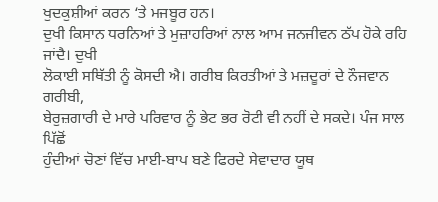ਖੁਦਕੁਸ਼ੀਆਂ ਕਰਨ ‘ਤੇ ਮਜਬੂਰ ਹਨ।
ਦੁਖੀ ਕਿਸਾਨ ਧਰਨਿਆਂ ਤੇ ਮੁਜ਼ਾਹਰਿਆਂ ਨਾਲ ਆਮ ਜਨਜੀਵਨ ਠੱਪ ਹੋਕੇ ਰਹਿ ਜਾਂਦੈ। ਦੁਖੀ
ਲੋਕਾਈ ਸਥਿੱਤੀ ਨੂੰ ਕੋਸਦੀ ਐ। ਗਰੀਬ ਕਿਰਤੀਆਂ ਤੇ ਮਜ਼ਦੂਰਾਂ ਦੇ ਨੌਜਵਾਨ ਗਰੀਬੀ,
ਬੇਰੁਜ਼ਗਾਰੀ ਦੇ ਮਾਰੇ ਪਰਿਵਾਰ ਨੂੰ ਭੇਟ ਭਰ ਰੋਟੀ ਵੀ ਨਹੀਂ ਦੇ ਸਕਦੇ। ਪੰਜ ਸਾਲ ਪਿੱਛੋਂ
ਹੁੰਦੀਆਂ ਚੋਣਾਂ ਵਿੱਚ ਮਾਈ-ਬਾਪ ਬਣੇ ਫਿਰਦੇ ਸੇਵਾਦਾਰ ਯੂਥ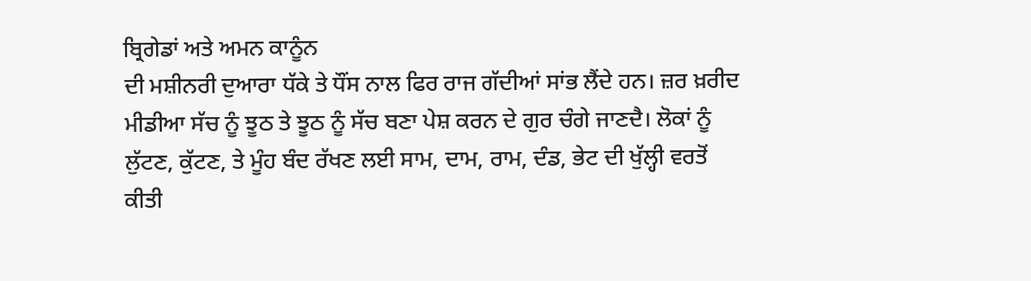ਬ੍ਰਿਗੇਡਾਂ ਅਤੇ ਅਮਨ ਕਾਨੂੰਨ
ਦੀ ਮਸ਼ੀਨਰੀ ਦੁਆਰਾ ਧੱਕੇ ਤੇ ਧੌਂਸ ਨਾਲ ਫਿਰ ਰਾਜ ਗੱਦੀਆਂ ਸਾਂਭ ਲੈਂਦੇ ਹਨ। ਜ਼ਰ ਖ਼ਰੀਦ
ਮੀਡੀਆ ਸੱਚ ਨੂੰ ਝੂਠ ਤੇ ਝੂਠ ਨੂੰ ਸੱਚ ਬਣਾ ਪੇਸ਼ ਕਰਨ ਦੇ ਗੁਰ ਚੰਗੇ ਜਾਣਦੈ। ਲੋਕਾਂ ਨੂੰ
ਲੁੱਟਣ, ਕੁੱਟਣ, ਤੇ ਮੂੰਹ ਬੰਦ ਰੱਖਣ ਲਈ ਸਾਮ, ਦਾਮ, ਰਾਮ, ਦੰਡ, ਭੇਟ ਦੀ ਖੁੱਲ੍ਹੀ ਵਰਤੋਂ
ਕੀਤੀ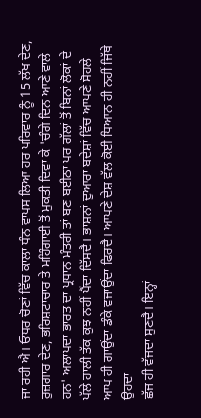ਜਾ ਰਹੀ ਐ। ਓਧਰ ਚੋਣਾਂ ਵਿੱਚ ਕਾਲਾ ਧੰਨ ਵਾਪਸ ਲਿਆ ਹਰ ਪਰਿਵਾਰ ਨੂੰ 15 ਲੱਖ ਦੇਣ,
ਰੁਜ਼ਗਾਰ ਦੇਣ, ਭਰਿਸ਼ਟਾਚਾਰ ਤੇ ਮਹਿੰਗਾਈ ਤੋਂ ਮੁਕਤੀ ਦਿਵਾ ਕੇ 'ਚੰਗੇ ਦਿਨ ਆਣੇ ਵਾਲੇ
ਹਨ' ਅਲਾਪਦਾ ਭਾਰਤ ਦਾ ਪ੍ਰਧਾਨ ਮੰਤਰੀ ਤਾਂ ਬਣ ਬਈਠਾ ਪਰ ਗੱਲਾਂ ਤੋਂ ਬਿਨਾਂ ਲੋਕਾਂ ਦੇ
ਪੱਲੇ ਹਾਲੀ ਤੱਕ ਕੁਝ ਨਹੀਂ ਪੈਂਦਾ ਦਿੱਸਦੈ। ਭਾਸ਼ਨਾਂ ਦੁਆਰਾ ਬਦੇਸ਼ਾਂ ਵਿੱਚ ਆਪਣੇ ਸੋਹਲੇ
ਆਪ ਹੀ ਗਾਉਂਦਾ ਡੰਕੇ ਵਜਾਉਂਦਾ ਫਿਰਦੈ। ਆਪਣੇ ਦੇਸ਼ ਵੱਲ ਕੋਈ ਧਿਆਨ ਹੀ ਨਹੀਂ ਜਿੱਥੇ ਉਹਦਾ
ਛੱਜ ਹੀ ਵੱਜਦਾ ਸੁਣਦੈ। ਇਨ੍ਹਾਂ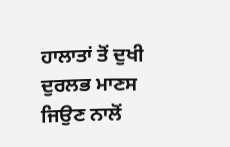ਹਾਲਾਤਾਂ ਤੋਂ ਦੁਖੀ ਦੁਰਲਭ ਮਾਣਸ ਜਿਉਣ ਨਾਲੋਂ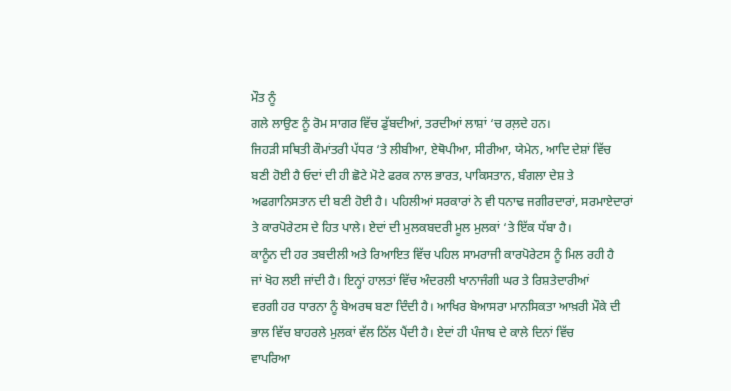ਮੌਤ ਨੂੰ
ਗਲੇ ਲਾਉਣ ਨੂੰ ਰੋਮ ਸਾਗਰ ਵਿੱਚ ਡੁੱਬਦੀਆਂ, ਤਰਦੀਆਂ ਲਾਸ਼ਾਂ ‘ਚ ਰਲ਼ਦੇ ਹਨ।
ਜਿਹੜੀ ਸਥਿਤੀ ਕੌਮਾਂਤਰੀ ਪੱਧਰ ‘ਤੇ ਲੀਬੀਆ, ਏਥੋਪੀਆ, ਸੀਰੀਆ, ਯੇਮੇਨ, ਆਦਿ ਦੇਸ਼ਾਂ ਵਿੱਚ
ਬਣੀ ਹੋਈ ਹੈ ਓਦਾਂ ਦੀ ਹੀ ਛੋਟੇ ਮੋਟੇ ਫਰਕ ਨਾਲ ਭਾਰਤ, ਪਾਕਿਸਤਾਨ, ਬੰਗਲਾ ਦੇਸ਼ ਤੇ
ਅਫਗਾਨਿਸਤਾਨ ਦੀ ਬਣੀ ਹੋਈ ਹੈ। ਪਹਿਲੀਆਂ ਸਰਕਾਰਾਂ ਨੇ ਵੀ ਧਨਾਢ ਜਗੀਰਦਾਰਾਂ, ਸਰਮਾਏਦਾਰਾਂ
ਤੇ ਕਾਰਪੋਰੇਟਸ ਦੇ ਹਿਤ ਪਾਲੇ। ਏਦਾਂ ਦੀ ਮੁਲਕਬਦਰੀ ਮੂਲ ਮੁਲਕਾਂ ‘ਤੇ ਇੱਕ ਧੱਬਾ ਹੈ।
ਕਾਨੂੰਨ ਦੀ ਹਰ ਤਬਦੀਲੀ ਅਤੇ ਰਿਆਇਤ ਵਿੱਚ ਪਹਿਲ ਸਾਮਰਾਜੀ ਕਾਰਪੋਰੇਟਸ ਨੂੰ ਮਿਲ ਰਹੀ ਹੈ
ਜਾਂ ਖੋਹ ਲਈ ਜਾਂਦੀ ਹੈ। ਇਨ੍ਹਾਂ ਹਾਲਤਾਂ ਵਿੱਚ ਅੰਦਰਲੀ ਖਾਨਾਜੰਗੀ ਘਰ ਤੇ ਰਿਸ਼ਤੇਦਾਰੀਆਂ
ਵਰਗੀ ਹਰ ਧਾਰਨਾ ਨੂੰ ਬੇਅਰਥ ਬਣਾ ਦਿੰਦੀ ਹੈ। ਆਖਿਰ ਬੇਆਸਰਾ ਮਾਨਸਿਕਤਾ ਆਖ਼ਰੀ ਮੌਕੇ ਦੀ
ਭਾਲ ਵਿੱਚ ਬਾਹਰਲੇ ਮੁਲਕਾਂ ਵੱਲ ਠਿੱਲ ਪੈਂਦੀ ਹੈ। ਏਦਾਂ ਹੀ ਪੰਜਾਬ ਦੇ ਕਾਲੇ ਦਿਨਾਂ ਵਿੱਚ
ਵਾਪਰਿਆ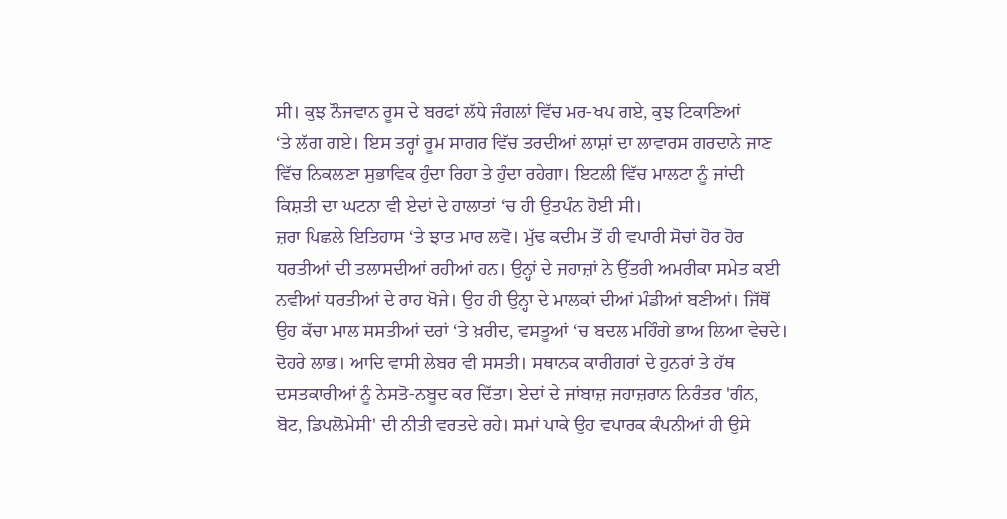ਸੀ। ਕੁਝ ਨੌਜਵਾਨ ਰੂਸ ਦੇ ਬਰਫਾਂ ਲੱਧੇ ਜੰਗਲਾਂ ਵਿੱਚ ਮਰ-ਖਪ ਗਏ, ਕੁਝ ਟਿਕਾਣਿਆਂ
‘ਤੇ ਲੱਗ ਗਏ। ਇਸ ਤਰ੍ਹਾਂ ਰੂਮ ਸਾਗਰ ਵਿੱਚ ਤਰਦੀਆਂ ਲਾਸ਼ਾਂ ਦਾ ਲਾਵਾਰਸ ਗਰਦਾਨੇ ਜਾਣ
ਵਿੱਚ ਨਿਕਲਣਾ ਸੁਭਾਵਿਕ ਹੁੰਦਾ ਰਿਹਾ ਤੇ ਹੁੰਦਾ ਰਹੇਗਾ। ਇਟਲੀ ਵਿੱਚ ਮਾਲਟਾ ਨੂੰ ਜਾਂਦੀ
ਕਿਸ਼ਤੀ ਦਾ ਘਟਨਾ ਵੀ ਏਦਾਂ ਦੇ ਹਾਲਾਤਾਂ ‘ਚ ਹੀ ਉਤਪੰਨ ਹੋਈ ਸੀ।
ਜ਼ਰਾ ਪਿਛਲੇ ਇਤਿਹਾਸ ‘ਤੇ ਝਾਤ ਮਾਰ ਲਵੋ। ਮੁੱਢ ਕਦੀਮ ਤੋਂ ਹੀ ਵਪਾਰੀ ਸੋਚਾਂ ਹੋਰ ਹੋਰ
ਧਰਤੀਆਂ ਦੀ ਤਲਾਸਦੀਆਂ ਰਹੀਆਂ ਹਨ। ਉਨ੍ਹਾਂ ਦੇ ਜਹਾਜ਼ਾਂ ਨੇ ਉੱਤਰੀ ਅਮਰੀਕਾ ਸਮੇਤ ਕਈ
ਨਵੀਆਂ ਧਰਤੀਆਂ ਦੇ ਰਾਹ ਖੋਜੇ। ਉਹ ਹੀ ਉਨ੍ਹਾ ਦੇ ਮਾਲਕਾਂ ਦੀਆਂ ਮੰਡੀਆਂ ਬਣੀਆਂ। ਜਿੱਥੋਂ
ਉਹ ਕੱਚਾ ਮਾਲ ਸਸਤੀਆਂ ਦਰਾਂ ‘ਤੇ ਖ਼ਰੀਦ, ਵਸਤੂਆਂ ‘ਚ ਬਦਲ ਮਹਿੰਗੇ ਭਾਅ ਲਿਆ ਵੇਚਦੇ।
ਦੋਹਰੇ ਲਾਭ। ਆਦਿ ਵਾਸੀ ਲੇਬਰ ਵੀ ਸਸਤੀ। ਸਥਾਨਕ ਕਾਰੀਗਰਾਂ ਦੇ ਹੁਨਰਾਂ ਤੇ ਹੱਥ
ਦਸਤਕਾਰੀਆਂ ਨੂੰ ਨੇਸਤੋ-ਨਬੂਦ ਕਰ ਦਿੱਤਾ। ਏਦਾਂ ਦੇ ਜਾਂਬਾਜ਼ ਜਹਾਜ਼ਰਾਨ ਨਿਰੰਤਰ 'ਗੰਨ,
ਬੋਟ, ਡਿਪਲੋਮੇਸੀ' ਦੀ ਨੀਤੀ ਵਰਤਦੇ ਰਹੇ। ਸਮਾਂ ਪਾਕੇ ਉਹ ਵਪਾਰਕ ਕੰਪਨੀਆਂ ਹੀ ਉਸੇ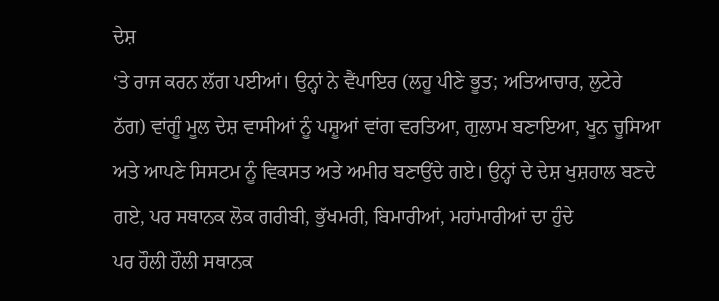ਦੇਸ਼
‘ਤੇ ਰਾਜ ਕਰਨ ਲੱਗ ਪਈਆਂ। ਉਨ੍ਹਾਂ ਨੇ ਵੈਂਪਾਇਰ (ਲਹੂ ਪੀਣੇ ਭੂਤ; ਅਤਿਆਚਾਰ, ਲੁਟੇਰੇ
ਠੱਗ) ਵਾਂਗੂੰ ਮੂਲ ਦੇਸ਼ ਵਾਸੀਆਂ ਨੂੰ ਪਸ਼ੂਆਂ ਵਾਂਗ ਵਰਤਿਆ, ਗੁਲਾਮ ਬਣਾਇਆ, ਖੂਨ ਚੂਸਿਆ
ਅਤੇ ਆਪਣੇ ਸਿਸਟਮ ਨੂੰ ਵਿਕਸਤ ਅਤੇ ਅਮੀਰ ਬਣਾਉਂਦੇ ਗਏ। ਉਨ੍ਹਾਂ ਦੇ ਦੇਸ਼ ਖੁਸ਼ਹਾਲ ਬਣਦੇ
ਗਏ, ਪਰ ਸਥਾਨਕ ਲੋਕ ਗਰੀਬੀ, ਭੁੱਖਮਰੀ, ਬਿਮਾਰੀਆਂ, ਮਹਾਂਮਾਰੀਆਂ ਦਾ ਹੁੰਦੇ
ਪਰ ਹੌਲੀ ਹੌਲੀ ਸਥਾਨਕ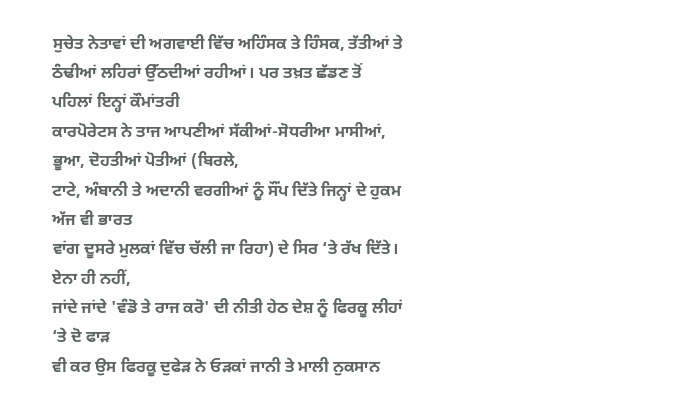ਸੁਚੇਤ ਨੇਤਾਵਾਂ ਦੀ ਅਗਵਾਈ ਵਿੱਚ ਅਹਿੰਸਕ ਤੇ ਹਿੰਸਕ, ਤੱਤੀਆਂ ਤੇ
ਠੰਢੀਆਂ ਲਹਿਰਾਂ ਉੱਠਦੀਆਂ ਰਹੀਆਂ। ਪਰ ਤਖ਼ਤ ਛੱਡਣ ਤੋਂ ਪਹਿਲਾਂ ਇਨ੍ਹਾਂ ਕੌਮਾਂਤਰੀ
ਕਾਰਪੋਰੇਟਸ ਨੇ ਤਾਜ ਆਪਣੀਆਂ ਸੱਕੀਆਂ-ਸੋਧਰੀਆ ਮਾਸੀਆਂ, ਭੂਆ, ਦੋਹਤੀਆਂ ਪੋਤੀਆਂ (ਬਿਰਲੇ,
ਟਾਟੇ, ਅੰਬਾਨੀ ਤੇ ਅਦਾਨੀ ਵਰਗੀਆਂ ਨੂੰ ਸੌਂਪ ਦਿੱਤੇ ਜਿਨ੍ਹਾਂ ਦੇ ਹੁਕਮ ਅੱਜ ਵੀ ਭਾਰਤ
ਵਾਂਗ ਦੂਸਰੇ ਮੁਲਕਾਂ ਵਿੱਚ ਚੱਲੀ ਜਾ ਰਿਹਾ) ਦੇ ਸਿਰ ‘ਤੇ ਰੱਖ ਦਿੱਤੇ। ਏਨਾ ਹੀ ਨਹੀਂ,
ਜਾਂਦੇ ਜਾਂਦੇ 'ਵੰਡੋ ਤੇ ਰਾਜ ਕਰੋ' ਦੀ ਨੀਤੀ ਹੇਠ ਦੇਸ਼ ਨੂੰ ਫਿਰਕੂ ਲੀਹਾਂ ‘ਤੇ ਦੋ ਫਾੜ
ਵੀ ਕਰ ਉਸ ਫਿਰਕੂ ਦੁਫੇੜ ਨੇ ਓੜਕਾਂ ਜਾਨੀ ਤੇ ਮਾਲੀ ਨੁਕਸਾਨ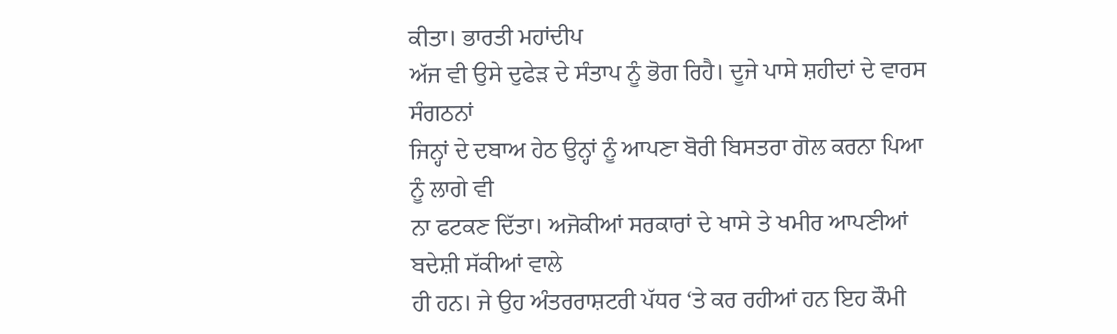ਕੀਤਾ। ਭਾਰਤੀ ਮਹਾਂਦੀਪ
ਅੱਜ ਵੀ ਉਸੇ ਦੁਫੇੜ ਦੇ ਸੰਤਾਪ ਨੂੰ ਭੋਗ ਰਿਹੈ। ਦੂਜੇ ਪਾਸੇ ਸ਼ਹੀਦਾਂ ਦੇ ਵਾਰਸ ਸੰਗਠਨਾਂ
ਜਿਨ੍ਹਾਂ ਦੇ ਦਬਾਅ ਹੇਠ ਉਨ੍ਹਾਂ ਨੂੰ ਆਪਣਾ ਬੋਰੀ ਬਿਸਤਰਾ ਗੋਲ ਕਰਨਾ ਪਿਆ ਨੂੰ ਲਾਗੇ ਵੀ
ਨਾ ਫਟਕਣ ਦਿੱਤਾ। ਅਜੋਕੀਆਂ ਸਰਕਾਰਾਂ ਦੇ ਖਾਸੇ ਤੇ ਖਮੀਰ ਆਪਣੀਆਂ ਬਦੇਸ਼ੀ ਸੱਕੀਆਂ ਵਾਲੇ
ਹੀ ਹਨ। ਜੇ ਉਹ ਅੰਤਰਰਾਸ਼ਟਰੀ ਪੱਧਰ ‘ਤੇ ਕਰ ਰਹੀਆਂ ਹਨ ਇਹ ਕੌਮੀ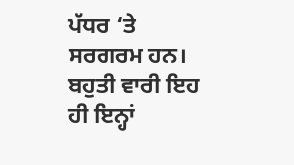ਪੱਧਰ ‘ਤੇ ਸਰਗਰਮ ਹਨ।
ਬਹੁਤੀ ਵਾਰੀ ਇਹ ਹੀ ਇਨ੍ਹਾਂ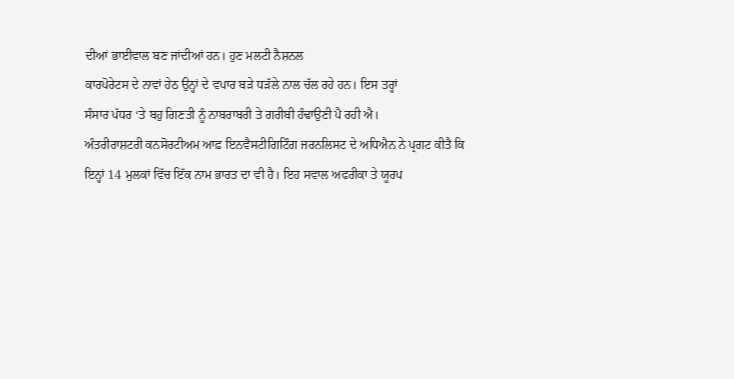ਦੀਆਂ ਭਾਈਵਾਲ ਬਣ ਜਾਂਦੀਆਂ ਹਨ। ਹੁਣ ਮਲਟੀ ਨੈਸ਼ਨਲ
ਕਾਰਪੋਰੇਟਸ ਦੇ ਨਾਵਾਂ ਹੇਠ ਉਨ੍ਹਾਂ ਦੇ ਵਪਾਰ ਬੜੇ ਧੜੱਲੇ ਨਾਲ ਚੱਲ ਰਹੇ ਹਨ। ਇਸ ਤਰ੍ਹਾਂ
ਸੰਸਾਰ ਪੱਧਰ ‘ਤੇ ਬਹੁ ਗਿਣਤੀ ਨੂੰ ਨਾਬਰਾਬਰੀ ਤੇ ਗਰੀਬੀ ਹੰਢਾਉਣੀ ਪੈ ਰਹੀ ਐ।
ਅੰਤਰੀਰਾਸ਼ਟਰੀ ਕਨਸੋਰਟੀਅਮ ਆਫ਼ ਇਨਵੈਸਟੀਗਿਟਿੰਗ ਜਰਨਲਿਸਟ ਦੇ ਅਧਿਐਨ ਨੇ ਪ੍ਰਗਟ ਕੀਤੈ ਕਿ
ਇਨ੍ਹਾਂ 14 ਮੁਲਕਾਂ ਵਿੱਚ ਇੱਕ ਨਾਮ ਭਾਰਤ ਦਾ ਵੀ ਹੈ। ਇਹ ਸਵਾਲ ਅਫਰੀਕਾ ਤੇ ਯੂਰਪ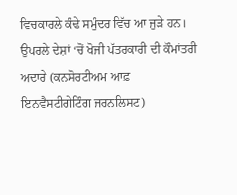ਵਿਚਕਾਰਲੇ ਕੰਢੇ ਸਮੁੰਦਰ ਵਿੱਚ ਆ ਜੁੜੇ ਹਨ।
ਉਪਰਲੇ ਦੇਸ਼ਾਂ ‘ਚੋਂ ਖੋਜੀ ਪੱਤਰਕਾਰੀ ਦੀ ਕੌਮਾਂਤਰੀ ਅਦਾਰੇ (ਕਨਸੋਰਟੀਅਮ ਆਫ਼
ਇਨਵੈਸਟੀਗੇਟਿੰਗ ਜਰਨਲਿਸਟ)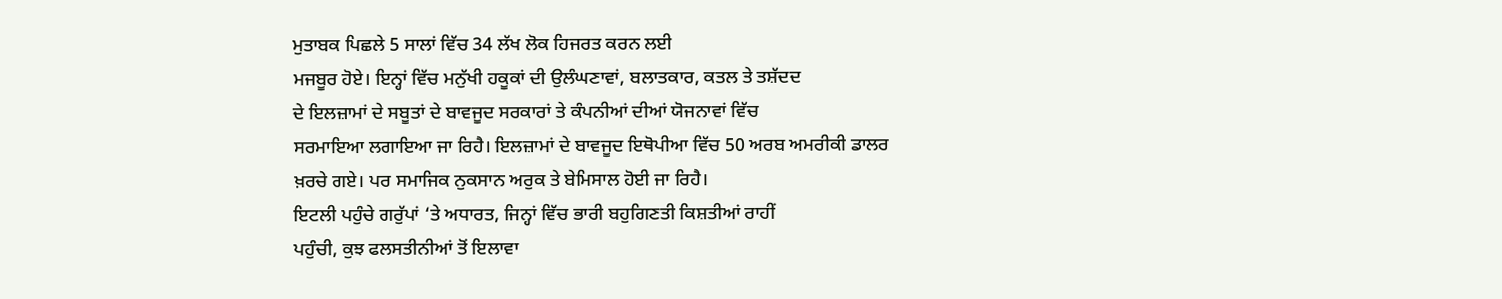ਮੁਤਾਬਕ ਪਿਛਲੇ 5 ਸਾਲਾਂ ਵਿੱਚ 34 ਲੱਖ ਲੋਕ ਹਿਜਰਤ ਕਰਨ ਲਈ
ਮਜਬੂਰ ਹੋਏ। ਇਨ੍ਹਾਂ ਵਿੱਚ ਮਨੁੱਖੀ ਹਕੂਕਾਂ ਦੀ ਉਲੰਘਣਾਵਾਂ, ਬਲਾਤਕਾਰ, ਕਤਲ ਤੇ ਤਸ਼ੱਦਦ
ਦੇ ਇਲਜ਼ਾਮਾਂ ਦੇ ਸਬੂਤਾਂ ਦੇ ਬਾਵਜੂਦ ਸਰਕਾਰਾਂ ਤੇ ਕੰਪਨੀਆਂ ਦੀਆਂ ਯੋਜਨਾਵਾਂ ਵਿੱਚ
ਸਰਮਾਇਆ ਲਗਾਇਆ ਜਾ ਰਿਹੈ। ਇਲਜ਼ਾਮਾਂ ਦੇ ਬਾਵਜੂਦ ਇਥੋਪੀਆ ਵਿੱਚ 50 ਅਰਬ ਅਮਰੀਕੀ ਡਾਲਰ
ਖ਼ਰਚੇ ਗਏ। ਪਰ ਸਮਾਜਿਕ ਨੁਕਸਾਨ ਅਰੁਕ ਤੇ ਬੇਮਿਸਾਲ ਹੋਈ ਜਾ ਰਿਹੈ।
ਇਟਲੀ ਪਹੁੰਚੇ ਗਰੁੱਪਾਂ ‘ਤੇ ਅਧਾਰਤ, ਜਿਨ੍ਹਾਂ ਵਿੱਚ ਭਾਰੀ ਬਹੁਗਿਣਤੀ ਕਿਸ਼ਤੀਆਂ ਰਾਹੀਂ
ਪਹੁੰਚੀ, ਕੁਝ ਫਲਸਤੀਨੀਆਂ ਤੋਂ ਇਲਾਵਾ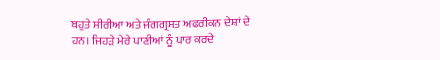ਬਹੁਤੇ ਸੀਰੀਆ ਅਤੇ ਜੰਗਗ੍ਰਸਤ ਅਫਰੀਕਨ ਦੇਸ਼ਾਂ ਦੇ
ਹਨ। ਜਿਹੜੇ ਮੇਰੇ ਪਾਣੀਆਂ ਨੂੰ ਪਾਰ ਕਰਦੇ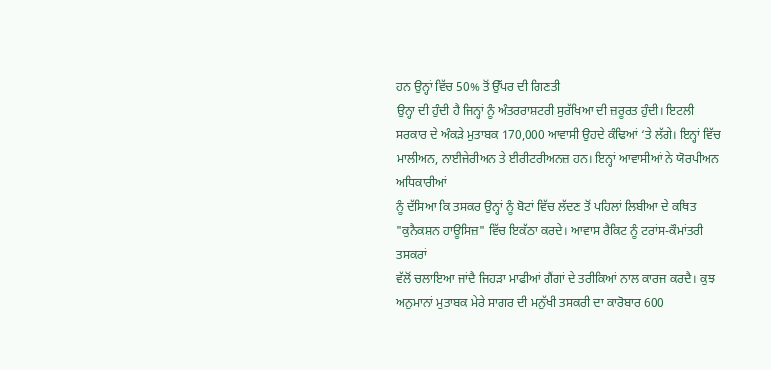ਹਨ ਉਨ੍ਹਾਂ ਵਿੱਚ 50% ਤੋਂ ਉੱਪਰ ਦੀ ਗਿਣਤੀ
ਉਨ੍ਹਾ ਦੀ ਹੁੰਦੀ ਹੈ ਜਿਨ੍ਹਾਂ ਨੂੰ ਅੰਤਰਰਾਸ਼ਟਰੀ ਸੁਰੱਖਿਆ ਦੀ ਜ਼ਰੂਰਤ ਹੁੰਦੀ। ਇਟਲੀ
ਸਰਕਾਰ ਦੇ ਅੰਕੜੇ ਮੁਤਾਬਕ 170,000 ਆਵਾਸੀ ਉਹਦੇ ਕੰਢਿਆਂ ‘ਤੇ ਲੱਗੇ। ਇਨ੍ਹਾਂ ਵਿੱਚ
ਮਾਲੀਅਨ, ਨਾਈਜੇਰੀਅਨ ਤੇ ਈਰੀਟਰੀਅਨਜ਼ ਹਨ। ਇਨ੍ਹਾਂ ਆਵਾਸੀਆਂ ਨੇ ਯੋਰਪੀਅਨ ਅਧਿਕਾਰੀਆਂ
ਨੂੰ ਦੱਸਿਆ ਕਿ ਤਸਕਰ ਉਨ੍ਹਾਂ ਨੂੰ ਬੋਟਾਂ ਵਿੱਚ ਲੱਦਣ ਤੋਂ ਪਹਿਲਾਂ ਲਿਬੀਆ ਦੇ ਕਥਿਤ
"ਕੁਨੈਕਸ਼ਨ ਹਾਊਸਿਜ਼" ਵਿੱਚ ਇਕੱਠਾ ਕਰਦੇ। ਆਵਾਸ ਰੈਕਿਟ ਨੂੰ ਟਰਾਂਸ-ਕੌਮਾਂਤਰੀ ਤਸਕਰਾਂ
ਵੱਲੋਂ ਚਲਾਇਆ ਜਾਂਦੈ ਜਿਹੜਾ ਮਾਫੀਆਂ ਗੈਂਗਾਂ ਦੇ ਤਰੀਕਿਆਂ ਨਾਲ ਕਾਰਜ ਕਰਦੈ। ਕੁਝ
ਅਨੁਮਾਨਾਂ ਮੁਤਾਬਕ ਮੇਰੇ ਸਾਗਰ ਦੀ ਮਨੁੱਖੀ ਤਸਕਰੀ ਦਾ ਕਾਰੋਬਾਰ 600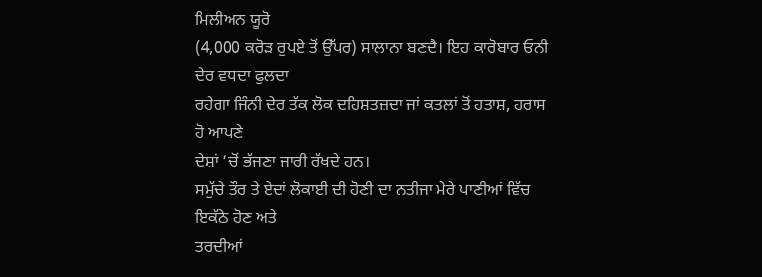ਮਿਲੀਅਨ ਯੂਰੋ
(4,000 ਕਰੋੜ ਰੁਪਏ ਤੋਂ ਉੱਪਰ) ਸਾਲਾਨਾ ਬਣਦੈ। ਇਹ ਕਾਰੋਬਾਰ ਓਨੀ ਦੇਰ ਵਧਦਾ ਫੁਲਦਾ
ਰਹੇਗਾ ਜਿੰਨੀ ਦੇਰ ਤੱਕ ਲੋਕ ਦਹਿਸ਼ਤਜ਼ਦਾ ਜਾਂ ਕਤਲਾਂ ਤੋਂ ਹਤਾਸ਼, ਹਰਾਸ ਹੋ ਆਪਣੇ
ਦੇਸ਼ਾਂ ‘ਚੋਂ ਭੱਜਣਾ ਜਾਰੀ ਰੱਖਦੇ ਹਨ।
ਸਮੁੱਚੇ ਤੌਰ ਤੇ ਏਦਾਂ ਲੋਕਾਈ ਦੀ ਹੋਣੀ ਦਾ ਨਤੀਜਾ ਮੇਰੇ ਪਾਣੀਆਂ ਵਿੱਚ ਇਕੱਠੇ ਹੋਣ ਅਤੇ
ਤਰਦੀਆਂ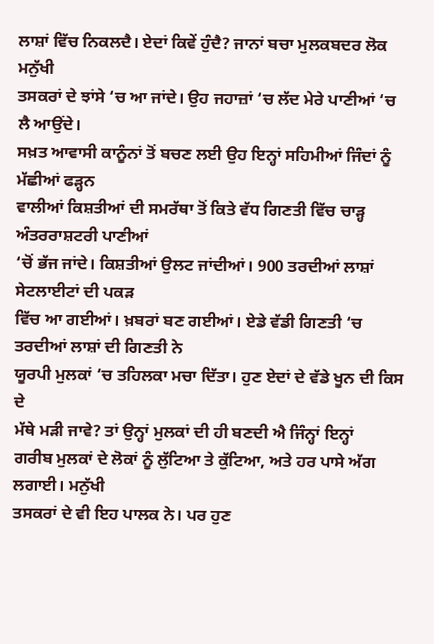ਲਾਸ਼ਾਂ ਵਿੱਚ ਨਿਕਲਦੈ। ਏਦਾਂ ਕਿਵੇਂ ਹੁੰਦੈ? ਜਾਨਾਂ ਬਚਾ ਮੁਲਕਬਦਰ ਲੋਕ ਮਨੁੱਖੀ
ਤਸਕਰਾਂ ਦੇ ਝਾਂਸੇ ‘ਚ ਆ ਜਾਂਦੇ। ਉਹ ਜਹਾਜ਼ਾਂ ‘ਚ ਲੱਦ ਮੇਰੇ ਪਾਣੀਆਂ ‘ਚ ਲੈ ਆਉਂਦੇ।
ਸਖ਼ਤ ਆਵਾਸੀ ਕਾਨੂੰਨਾਂ ਤੋਂ ਬਚਣ ਲਈ ਉਹ ਇਨ੍ਹਾਂ ਸਹਿਮੀਆਂ ਜਿੰਦਾਂ ਨੂੰ ਮੱਛੀਆਂ ਫੜ੍ਹਨ
ਵਾਲੀਆਂ ਕਿਸ਼ਤੀਆਂ ਦੀ ਸਮਰੱਥਾ ਤੋਂ ਕਿਤੇ ਵੱਧ ਗਿਣਤੀ ਵਿੱਚ ਚਾੜ੍ਹ ਅੰਤਰਰਾਸ਼ਟਰੀ ਪਾਣੀਆਂ
‘ਚੋਂ ਭੱਜ ਜਾਂਦੇ। ਕਿਸ਼ਤੀਆਂ ਉਲਟ ਜਾਂਦੀਆਂ। 900 ਤਰਦੀਆਂ ਲਾਸ਼ਾਂ ਸੇਟਲਾਈਟਾਂ ਦੀ ਪਕੜ
ਵਿੱਚ ਆ ਗਈਆਂ। ਖ਼ਬਰਾਂ ਬਣ ਗਈਆਂ। ਏਡੇ ਵੱਡੀ ਗਿਣਤੀ ‘ਚ ਤਰਦੀਆਂ ਲਾਸ਼ਾਂ ਦੀ ਗਿਣਤੀ ਨੇ
ਯੂਰਪੀ ਮੁਲਕਾਂ ‘ਚ ਤਹਿਲਕਾ ਮਚਾ ਦਿੱਤਾ। ਹੁਣ ਏਦਾਂ ਦੇ ਵੱਡੇ ਖੂਨ ਦੀ ਕਿਸ ਦੇ
ਮੱਥੇ ਮੜੀ ਜਾਵੇ? ਤਾਂ ਉਨ੍ਹਾਂ ਮੁਲਕਾਂ ਦੀ ਹੀ ਬਣਦੀ ਐ ਜਿੰਨ੍ਹਾਂ ਇਨ੍ਹਾਂ
ਗਰੀਬ ਮੁਲਕਾਂ ਦੇ ਲੋਕਾਂ ਨੂੰ ਲੁੱਟਿਆ ਤੇ ਕੁੱਟਿਆ, ਅਤੇ ਹਰ ਪਾਸੇ ਅੱਗ ਲਗਾਈ। ਮਨੁੱਖੀ
ਤਸਕਰਾਂ ਦੇ ਵੀ ਇਹ ਪਾਲਕ ਨੇ। ਪਰ ਹੁਣ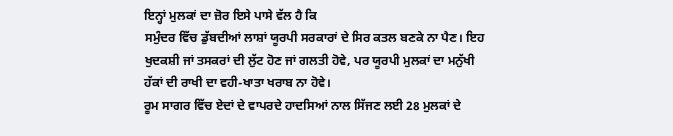ਇਨ੍ਹਾਂ ਮੁਲਕਾਂ ਦਾ ਜ਼ੋਰ ਇਸੇ ਪਾਸੇ ਵੱਲ ਹੈ ਕਿ
ਸਮੁੰਦਰ ਵਿੱਚ ਡੁੱਬਦੀਆਂ ਲਾਸ਼ਾਂ ਯੂਰਪੀ ਸਰਕਾਰਾਂ ਦੇ ਸਿਰ ਕਤਲ ਬਣਕੇ ਨਾ ਪੈਣ। ਇਹ
ਖੁਦਕਸ਼ੀ ਜਾਂ ਤਸਕਰਾਂ ਦੀ ਲੁੱਟ ਹੋਣ ਜਾਂ ਗਲਤੀ ਹੋਵੇ, ਪਰ ਯੂਰਪੀ ਮੁਲਕਾਂ ਦਾ ਮਨੁੱਖੀ
ਹੱਕਾਂ ਦੀ ਰਾਖੀ ਦਾ ਵਹੀ-ਖਾਤਾ ਖਰਾਬ ਨਾ ਹੋਵੇ।
ਰੂਮ ਸਾਗਰ ਵਿੱਚ ਏਦਾਂ ਦੇ ਵਾਪਰਦੇ ਹਾਦਸਿਆਂ ਨਾਲ ਸਿੱਜਣ ਲਈ 28 ਮੁਲਕਾਂ ਦੇ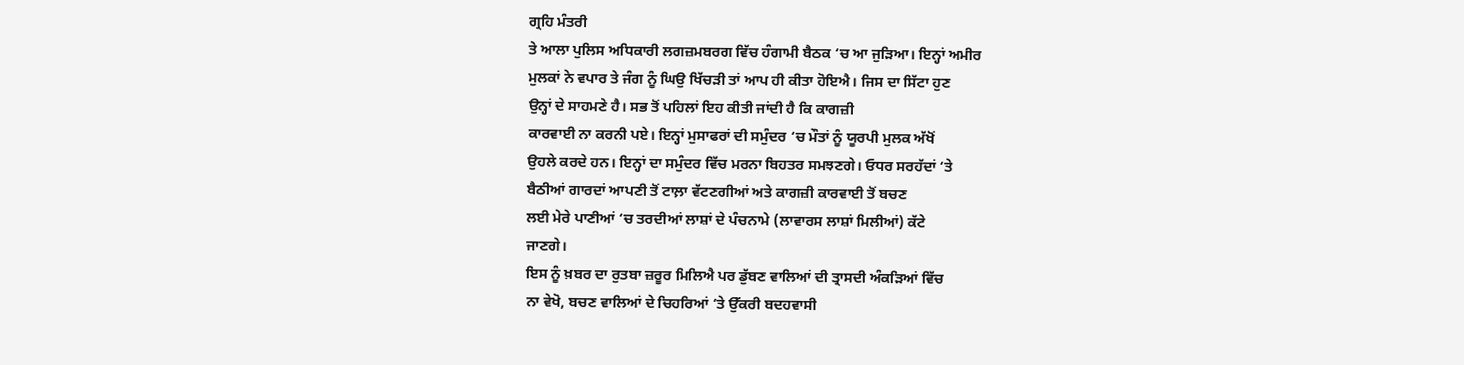ਗ੍ਰਹਿ ਮੰਤਰੀ
ਤੇ ਆਲਾ ਪੁਲਿਸ ਅਧਿਕਾਰੀ ਲਗਜ਼ਮਬਰਗ ਵਿੱਚ ਹੰਗਾਮੀ ਬੈਠਕ ‘ਚ ਆ ਜੁੜਿਆ। ਇਨ੍ਹਾਂ ਅਮੀਰ
ਮੁਲਕਾਂ ਨੇ ਵਪਾਰ ਤੇ ਜੰਗ ਨੂੰ ਘਿਉ ਖਿੱਚੜੀ ਤਾਂ ਆਪ ਹੀ ਕੀਤਾ ਹੋਇਐ। ਜਿਸ ਦਾ ਸਿੱਟਾ ਹੁਣ
ਉਨ੍ਹਾਂ ਦੇ ਸਾਹਮਣੇ ਹੈ। ਸਭ ਤੋਂ ਪਹਿਲਾਂ ਇਹ ਕੀਤੀ ਜਾਂਦੀ ਹੈ ਕਿ ਕਾਗਜ਼ੀ
ਕਾਰਵਾਈ ਨਾ ਕਰਨੀ ਪਏ। ਇਨ੍ਹਾਂ ਮੁਸਾਫਰਾਂ ਦੀ ਸਮੁੰਦਰ ‘ਚ ਮੌਤਾਂ ਨੂੰ ਯੂਰਪੀ ਮੁਲਕ ਅੱਖੋਂ
ਉਹਲੇ ਕਰਦੇ ਹਨ। ਇਨ੍ਹਾਂ ਦਾ ਸਮੁੰਦਰ ਵਿੱਚ ਮਰਨਾ ਬਿਹਤਰ ਸਮਝਣਗੇ। ਓਧਰ ਸਰਹੱਦਾਂ ‘ਤੇ
ਬੈਠੀਆਂ ਗਾਰਦਾਂ ਆਪਣੀ ਤੋਂ ਟਾਲ਼ਾ ਵੱਟਣਗੀਆਂ ਅਤੇ ਕਾਗਜ਼ੀ ਕਾਰਵਾਈ ਤੋਂ ਬਚਣ
ਲਈ ਮੇਰੇ ਪਾਣੀਆਂ ‘ਚ ਤਰਦੀਆਂ ਲਾਸ਼ਾਂ ਦੇ ਪੰਚਨਾਮੇ (ਲਾਵਾਰਸ ਲਾਸ਼ਾਂ ਮਿਲੀਆਂ) ਕੱਟੇ
ਜਾਣਗੇ।
ਇਸ ਨੂੰ ਖ਼ਬਰ ਦਾ ਰੁਤਬਾ ਜ਼ਰੂਰ ਮਿਲਿਐ ਪਰ ਡੁੱਬਣ ਵਾਲਿਆਂ ਦੀ ਤ੍ਰਾਸਦੀ ਅੰਕੜਿਆਂ ਵਿੱਚ
ਨਾ ਵੇਖੋ, ਬਚਣ ਵਾਲਿਆਂ ਦੇ ਚਿਹਰਿਆਂ ‘ਤੇ ਉੱਕਰੀ ਬਦਹਵਾਸੀ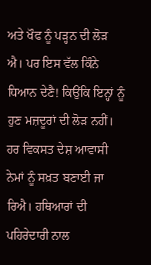ਅਤੇ ਖੌਫ ਨੂੰ ਪੜ੍ਹਨ ਦੀ ਲੋੜ
ਐ। ਪਰ ਇਸ ਵੱਲ ਕਿੰਨੇ ਧਿਆਨ ਦੇਣੈ! ਕਿਉਂਕਿ ਇਨ੍ਹਾਂ ਨੂੰ ਹੁਣ ਮਜ਼ਦੂਰਾਂ ਦੀ ਲੋੜ ਨਹੀਂ।
ਹਰ ਵਿਕਸਤ ਦੇਸ਼ ਆਵਾਸੀ ਨੇਮਾਂ ਨੂੰ ਸਖ਼ਤ ਬਣਾਈ ਜਾ ਰਿਐ। ਹਥਿਆਰਾਂ ਦੀ ਪਹਿਰੇਦਾਰੀ ਨਾਲ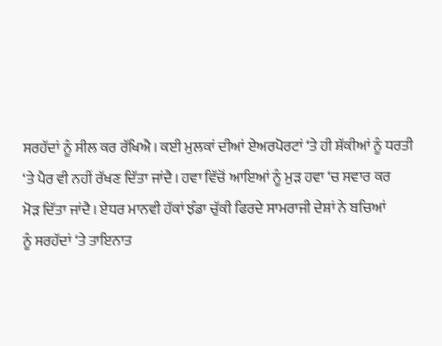ਸਰਹੱਦਾਂ ਨੂੰ ਸੀਲ ਕਰ ਰੱਖਿਐ। ਕਈ ਮੁਲਕਾਂ ਦੀਆਂ ਏਅਰਪੋਰਟਾਂ ‘ਤੇ ਹੀ ਸ਼ੱਕੀਆਂ ਨੂੰ ਧਰਤੀ
‘ਤੇ ਪੈਰ ਵੀ ਨਹੀਂ ਰੱਖਣ ਦਿੱਤਾ ਜਾਂਦੈ। ਹਵਾ ਵਿੱਚੋਂ ਆਇਆਂ ਨੂੰ ਮੁੜ ਹਵਾ ‘ਚ ਸਵਾਰ ਕਰ
ਮੋੜ ਦਿੱਤਾ ਜਾਂਦੈ। ਏਧਰ ਮਾਨਵੀ ਹੱਕਾਂ ਝੰਡਾ ਚੁੱਕੀ ਫਿਰਦੇ ਸਾਮਰਾਜੀ ਦੇਸ਼ਾਂ ਨੇ ਬਚਿਆਂ
ਨੂੰ ਸਰਹੱਦਾਂ ‘ਤੇ ਤਾਇਨਾਤ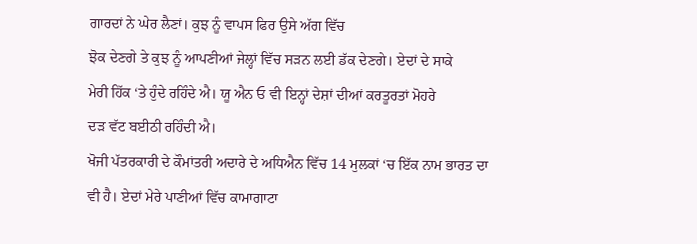ਗਾਰਦਾਂ ਨੇ ਘੇਰ ਲੈਣਾਂ। ਕੁਝ ਨੂੰ ਵਾਪਸ ਫਿਰ ਉਸੇ ਅੱਗ ਵਿੱਚ
ਝੋਕ ਦੇਣਗੇ ਤੇ ਕੁਝ ਨੂੰ ਆਪਣੀਆਂ ਜੇਲ੍ਹਾਂ ਵਿੱਚ ਸੜਨ ਲਈ ਡੱਕ ਦੇਣਗੇ। ਏਦਾਂ ਦੇ ਸਾਕੇ
ਮੇਰੀ ਹਿੱਕ ‘ਤੇ ਹੁੰਦੇ ਰਹਿੰਦੇ ਐ। ਯੂ ਐਨ ਓ ਵੀ ਇਨ੍ਹਾਂ ਦੇਸ਼ਾਂ ਦੀਆਂ ਕਰਤੂਰਤਾਂ ਮੋਹਰੇ
ਦੜ ਵੱਟ ਬਈਠੀ ਰਹਿੰਦੀ ਐ।
ਖੋਜੀ ਪੱਤਰਕਾਰੀ ਦੇ ਕੌਮਾਂਤਰੀ ਅਦਾਰੇ ਦੇ ਅਧਿਐਨ ਵਿੱਚ 14 ਮੁਲਕਾਂ ‘ਚ ਇੱਕ ਨਾਮ ਭਾਰਤ ਦਾ
ਵੀ ਹੈ। ਏਦਾਂ ਮੇਰੇ ਪਾਣੀਆਂ ਵਿੱਚ ਕਾਮਾਗਾਟਾ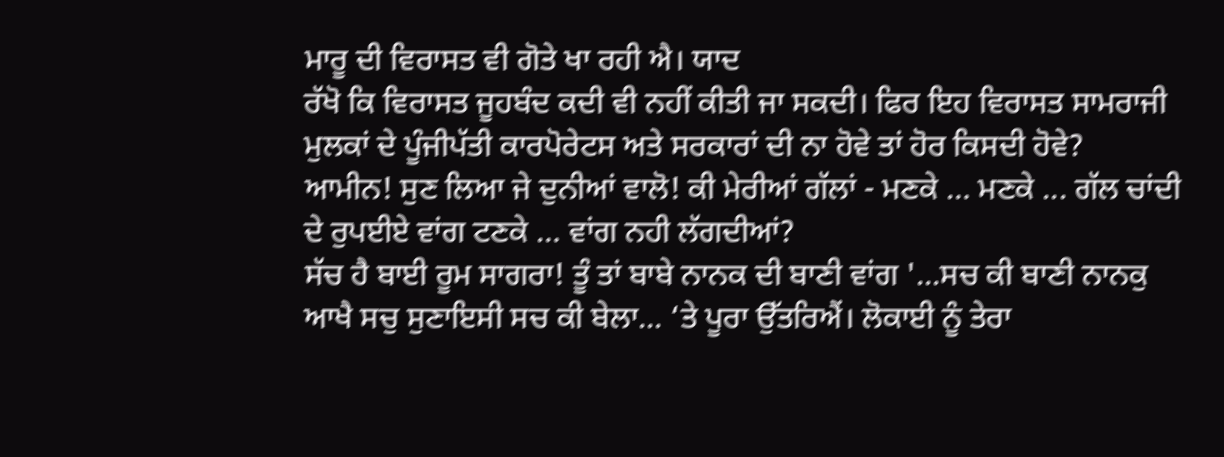ਮਾਰੂ ਦੀ ਵਿਰਾਸਤ ਵੀ ਗੋਤੇ ਖਾ ਰਹੀ ਐ। ਯਾਦ
ਰੱਖੋ ਕਿ ਵਿਰਾਸਤ ਜੂਹਬੰਦ ਕਦੀ ਵੀ ਨਹੀਂ ਕੀਤੀ ਜਾ ਸਕਦੀ। ਫਿਰ ਇਹ ਵਿਰਾਸਤ ਸਾਮਰਾਜੀ
ਮੁਲਕਾਂ ਦੇ ਪੂੰਜੀਪੱਤੀ ਕਾਰਪੋਰੇਟਸ ਅਤੇ ਸਰਕਾਰਾਂ ਦੀ ਨਾ ਹੋਵੇ ਤਾਂ ਹੋਰ ਕਿਸਦੀ ਹੋਵੇ?
ਆਮੀਨ! ਸੁਣ ਲਿਆ ਜੇ ਦੁਨੀਆਂ ਵਾਲੋ! ਕੀ ਮੇਰੀਆਂ ਗੱਲਾਂ - ਮਣਕੇ … ਮਣਕੇ ... ਗੱਲ ਚਾਂਦੀ
ਦੇ ਰੁਪਈਏ ਵਾਂਗ ਟਣਕੇ … ਵਾਂਗ ਨਹੀ ਲੱਗਦੀਆਂ?
ਸੱਚ ਹੈ ਬਾਈ ਰੂਮ ਸਾਗਰਾ! ਤੂੰ ਤਾਂ ਬਾਬੇ ਨਾਨਕ ਦੀ ਬਾਣੀ ਵਾਂਗ '...ਸਚ ਕੀ ਬਾਣੀ ਨਾਨਕੁ
ਆਖੈ ਸਚੁ ਸੁਣਾਇਸੀ ਸਚ ਕੀ ਬੇਲਾ... ‘ਤੇ ਪੂਰਾ ਉੱਤਰਿਐਂ। ਲੋਕਾਈ ਨੂੰ ਤੇਰਾ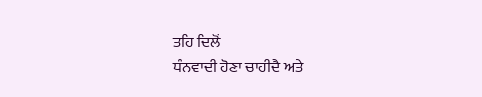ਤਹਿ ਦਿਲੋਂ
ਧੰਨਵਾਦੀ ਹੋਣਾ ਚਾਹੀਦੈ ਅਤੇ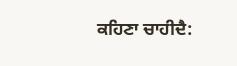ਕਹਿਣਾ ਚਾਹੀਦੈ: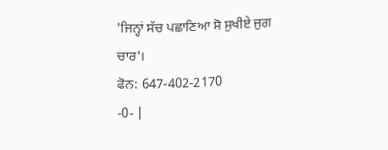'ਜਿਨ੍ਹਾਂ ਸੱਚ ਪਛਾਣਿਆ ਸੋ ਸੁਖੀਏ ਜੁਗ
ਚਾਰ'।
ਫੋਨ: 647-402-2170
-0- |